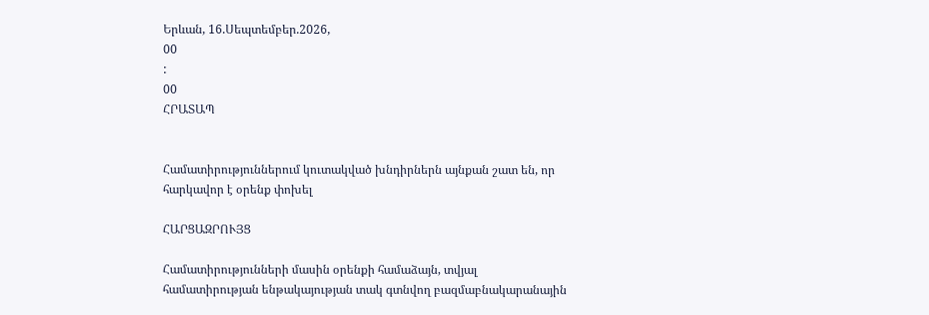Երևան, 16.Սեպտեմբեր.2026,
00
:
00
ՀՐԱՏԱՊ


Համատիրություններում կուտակված խնդիրներն այնքան շատ են, որ հարկավոր է օրենք փոխել

ՀԱՐՑԱԶՐՈՒՅՑ

Համատիրությունների մասին օրենքի համաձայն, տվյալ համատիրության ենթակայության տակ գտնվող բազմաբնակարանային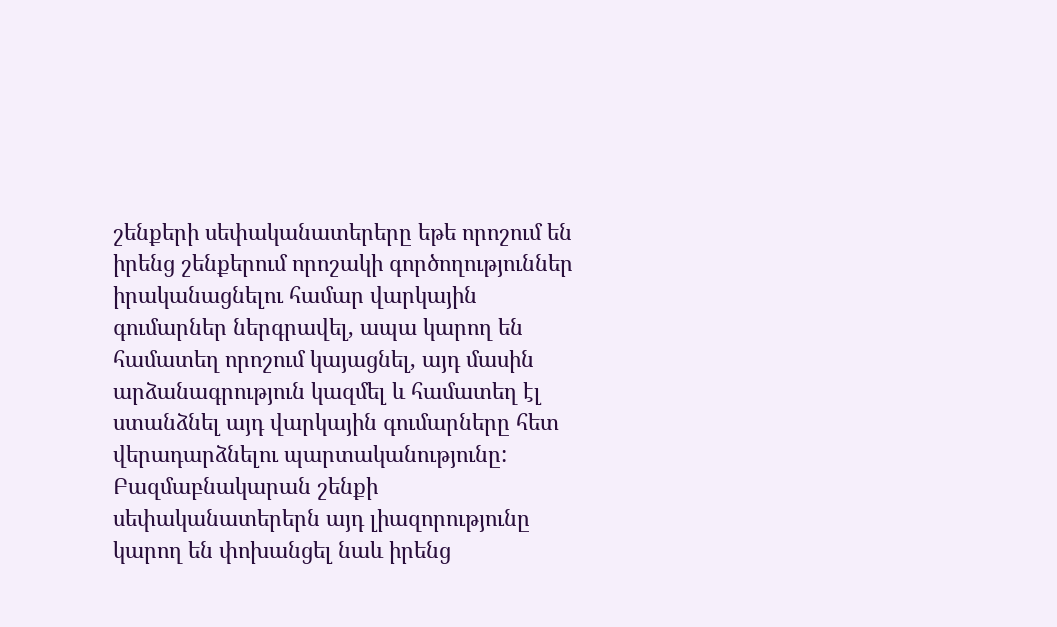շենքերի սեփականատերերը եթե որոշում են իրենց շենքերում որոշակի գործողություններ իրականացնելու համար վարկային գումարներ ներգրավել, ապա կարող են համատեղ որոշում կայացնել, այդ մասին արձանագրություն կազմել և համատեղ էլ ստանձնել այդ վարկային գումարները հետ վերադարձնելու պարտականությունը: Բազմաբնակարան շենքի սեփականատերերն այդ լիազորությունը կարող են փոխանցել նաև իրենց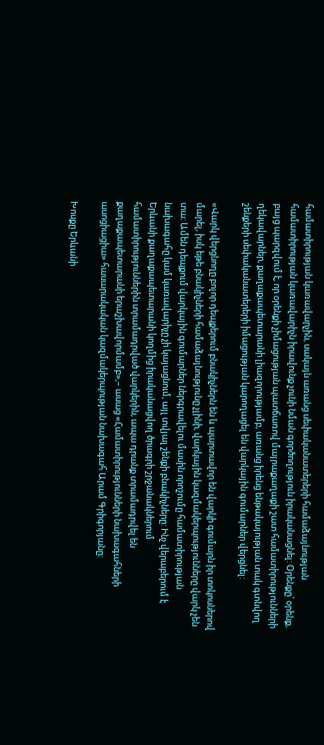համատիրության կառավարչին, սակայն առանց սեփականատերերի համաձայնության համատիրության կառավարիչն իրավունք չունի նման գործողություն իրականացնել: Օրենքը՝ օրենք, բայց պարզվում է, որ օրենքի չիմացության պատճառով մայրաքաղաքի շատ համատիրությունների ղեկավարներ, քաղաքապետարանի լիազորությամբ, առանց իրենց ենթակայության տակ գտնվող շենքերի սեփականատերերի իմացության կարողացել են վարկային գումարներ վերցնել:

«Վարկ վերցնողը բոլոր դեպքերում բնակիչներն են և պարտավոր են վարկի գումարն իր տոկոսներով մարել, իսկ եթե բնակիչների համաձայնությունը չլինի, վարկային կազմակերպությունները վարկ չեն տա: Ամեն դեպքում վարկային գումարներ ներգրավելու մասին որոշումը համատիրության նախագահը կամ կառավարիչը չի կայացնում, այլ տվյալ շենքի բնակիչները: Ինչ վերաբերում է Երևանի քաղաքապետարանի կողմից իրականացվող ծրագրի շրջանակներում համատիրություններին տրամադրված վարկերին, ապա դրանք տրամադրվել են քաղաքապետարանի երաշխավորմամբ»,– ասաց «Համատիրությունների նախագահների ասոցիացիա» հասարակական կազմակերպության նախագահ Արամ Գրիգորյանը:

Խոսքը Երևանի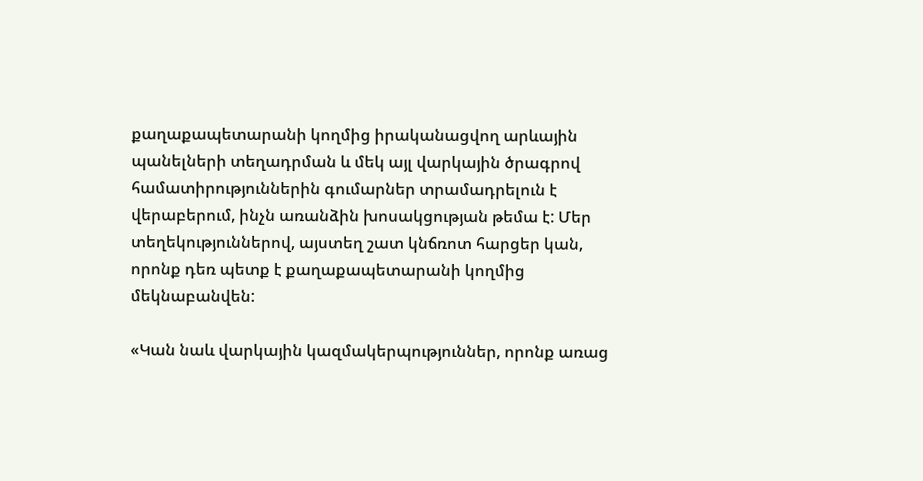քաղաքապետարանի կողմից իրականացվող արևային պանելների տեղադրման և մեկ այլ վարկային ծրագրով համատիրություններին գումարներ տրամադրելուն է վերաբերում, ինչն առանձին խոսակցության թեմա է: Մեր տեղեկություններով, այստեղ շատ կնճռոտ հարցեր կան, որոնք դեռ պետք է քաղաքապետարանի կողմից մեկնաբանվեն:

«Կան նաև վարկային կազմակերպություններ, որոնք առաց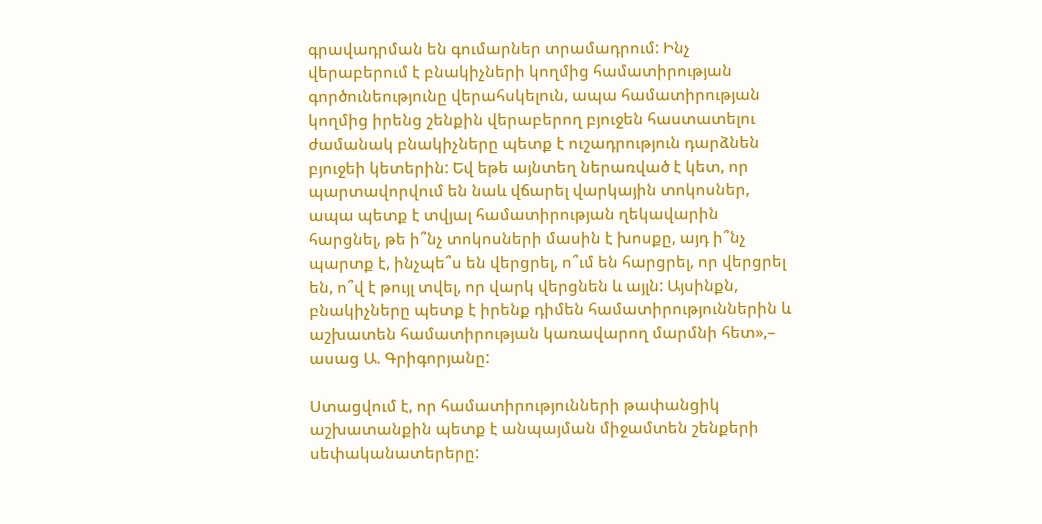գրավադրման են գումարներ տրամադրում: Ինչ վերաբերում է բնակիչների կողմից համատիրության գործունեությունը վերահսկելուն, ապա համատիրության կողմից իրենց շենքին վերաբերող բյուջեն հաստատելու ժամանակ բնակիչները պետք է ուշադրություն դարձնեն բյուջեի կետերին: Եվ եթե այնտեղ ներառված է կետ, որ պարտավորվում են նաև վճարել վարկային տոկոսներ, ապա պետք է տվյալ համատիրության ղեկավարին հարցնել, թե ի՞նչ տոկոսների մասին է խոսքը, այդ ի՞նչ պարտք է, ինչպե՞ս են վերցրել, ո՞ւմ են հարցրել, որ վերցրել են, ո՞վ է թույլ տվել, որ վարկ վերցնեն և այլն: Այսինքն, բնակիչները պետք է իրենք դիմեն համատիրություններին և աշխատեն համատիրության կառավարող մարմնի հետ»,– ասաց Ա. Գրիգորյանը:

Ստացվում է, որ համատիրությունների թափանցիկ աշխատանքին պետք է անպայման միջամտեն շենքերի սեփականատերերը: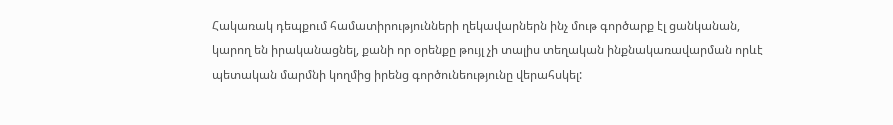Հակառակ դեպքում համատիրությունների ղեկավարներն ինչ մութ գործարք էլ ցանկանան, կարող են իրականացնել, քանի որ օրենքը թույլ չի տալիս տեղական ինքնակառավարման որևէ պետական մարմնի կողմից իրենց գործունեությունը վերահսկել: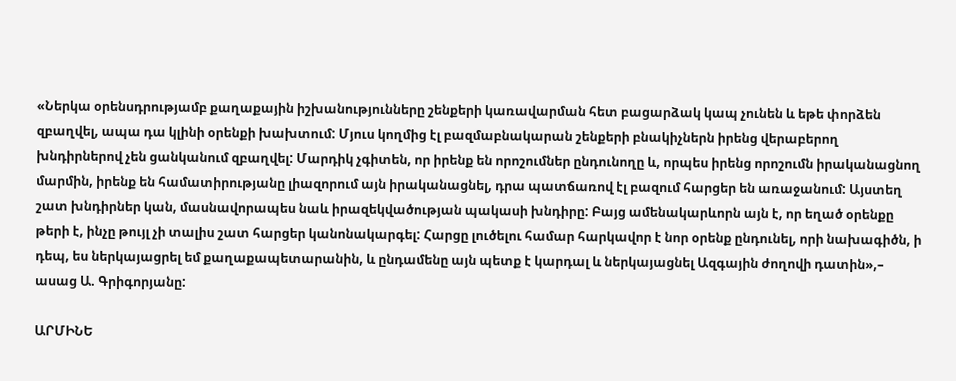«Ներկա օրենսդրությամբ քաղաքային իշխանությունները շենքերի կառավարման հետ բացարձակ կապ չունեն և եթե փորձեն զբաղվել, ապա դա կլինի օրենքի խախտում: Մյուս կողմից էլ բազմաբնակարան շենքերի բնակիչներն իրենց վերաբերող խնդիրներով չեն ցանկանում զբաղվել: Մարդիկ չգիտեն, որ իրենք են որոշումներ ընդունողը և, որպես իրենց որոշումն իրականացնող մարմին, իրենք են համատիրությանը լիազորում այն իրականացնել, դրա պատճառով էլ բազում հարցեր են առաջանում: Այստեղ շատ խնդիրներ կան, մասնավորապես նաև իրազեկվածության պակասի խնդիրը: Բայց ամենակարևորն այն է, որ եղած օրենքը թերի է, ինչը թույլ չի տալիս շատ հարցեր կանոնակարգել: Հարցը լուծելու համար հարկավոր է նոր օրենք ընդունել, որի նախագիծն, ի դեպ, ես ներկայացրել եմ քաղաքապետարանին, և ընդամենը այն պետք է կարդալ և ներկայացնել Ազգային ժողովի դատին»,– ասաց Ա. Գրիգորյանը:

ԱՐՄԻՆԵ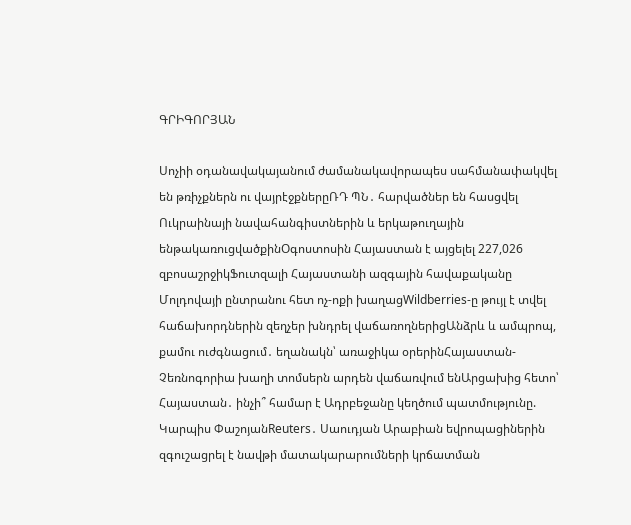ԳՐԻԳՈՐՅԱՆ

Սոչիի օդանավակայանում ժամանակավորապես սահմանափակվել են թռիչքներն ու վայրէջքներըՌԴ ՊՆ․ հարվածներ են հասցվել Ուկրաինայի նավահանգիստներին և երկաթուղային ենթակառուցվածքինՕգոստոսին Հայաստան է այցելել 227,026 զբոսաշրջիկՖուտզալի Հայաստանի ազգային հավաքականը Մոլդովայի ընտրանու հետ ոչ-ոքի խաղացWildberries-ը թույլ է տվել հաճախորդներին զեղչեր խնդրել վաճառողներիցԱնձրև և ամպրոպ, քամու ուժգնացում․ եղանակն՝ առաջիկա օրերինՀայաստան-Չեռնոգորիա խաղի տոմսերն արդեն վաճառվում ենԱրցախից հետո՝ Հայաստան․ ինչի՞ համար է Ադրբեջանը կեղծում պատմությունը. Կարպիս ՓաշոյանReuters․ Սաուդյան Արաբիան եվրոպացիներին զգուշացրել է նավթի մատակարարումների կրճատման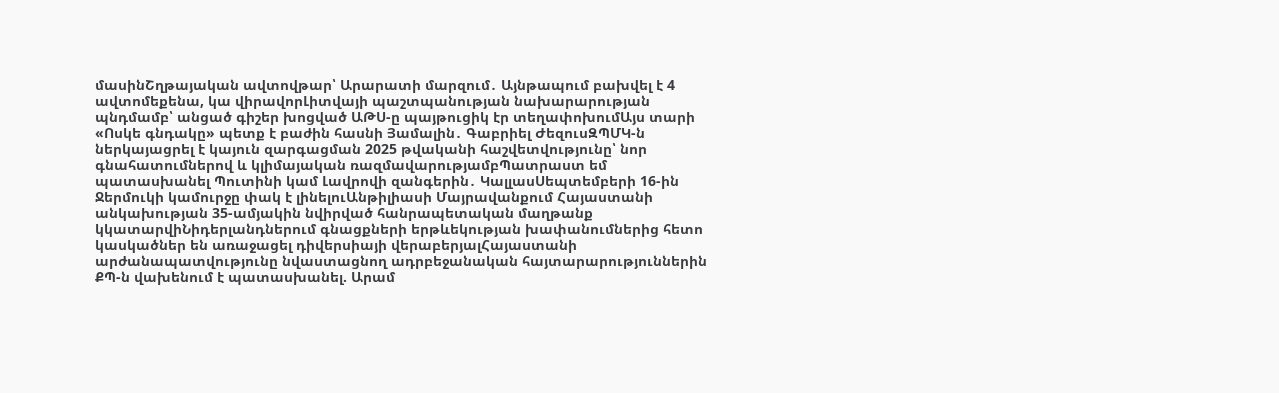մասինՇղթայական ավտովթար՝ Արարատի մարզում․ Այնթապում բախվել է 4 ավտոմեքենա, կա վիրավորԼիտվայի պաշտպանության նախարարության պնդմամբ՝ անցած գիշեր խոցված ԱԹՍ-ը պայթուցիկ էր տեղափոխումԱյս տարի «Ոսկե գնդակը» պետք է բաժին հասնի Յամալին․ Գաբրիել ԺեզուսԶՊՄԿ-ն ներկայացրել է կայուն զարգացման 2025 թվականի հաշվետվությունը՝ նոր գնահատումներով և կլիմայական ռազմավարությամբՊատրաստ եմ պատասխանել Պուտինի կամ Լավրովի զանգերին․ ԿալլասՍեպտեմբերի 16-ին Ջերմուկի կամուրջը փակ է լինելուԱնթիլիասի Մայրավանքում Հայաստանի անկախության 35-ամյակին նվիրված հանրապետական մաղթանք կկատարվիՆիդերլանդներում գնացքների երթևեկության խափանումներից հետո կասկածներ են առաջացել դիվերսիայի վերաբերյալՀայաստանի արժանապատվությունը նվաստացնող ադրբեջանական հայտարարություններին ՔՊ-ն վախենում է պատասխանել. Արամ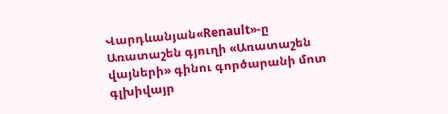Վարդևանյան«Renault»-ը Առատաշեն գյուղի «Առատաշեն վայների» գինու գործարանի մոտ գլխիվայր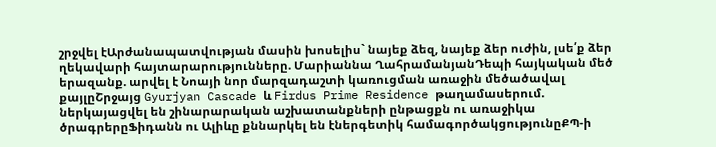շրջվել էԱրժանապատվության մասին խոսելիս` նայեք ձեզ, նայեք ձեր ուժին, լսե՛ք ձեր ղեկավարի հայտարարությունները. Մարիաննա ՂահրամանյանԴեպի հայկական մեծ երազանք. արվել է Նոայի նոր մարզադաշտի կառուցման առաջին մեծածավալ քայլըՇրջայց Gyurjyan Cascade և Firdus Prime Residence թաղամասերում. ներկայացվել են շինարարական աշխատանքների ընթացքն ու առաջիկա ծրագրերըՖիդանն ու Ալիևը քննարկել են էներգետիկ համագործակցությունըՔՊ-ի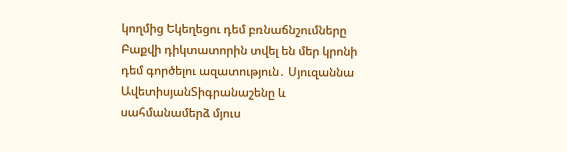կողմից Եկեղեցու դեմ բռնաճնշումները Բաքվի դիկտատորին տվել են մեր կրոնի դեմ գործելու ազատություն․ Սյուզաննա ԱվետիսյանՏիգրանաշենը և սահմանամերձ մյուս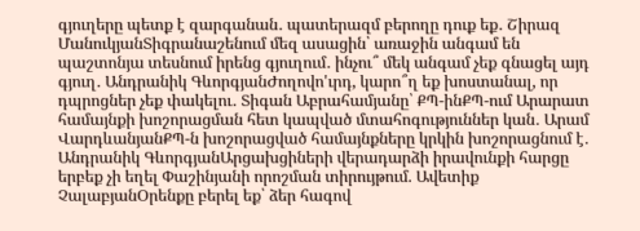գյուղերը պետք է զարգանան․ պատերազմ բերողը դուք եք․ Շիրազ ՄանուկյանՏիգրանաշենում մեզ ասացին՝ առաջին անգամ են պաշտոնյա տեսնում իրենց գյուղում․ ինչու՞ մեկ անգամ չեք գնացել այդ գյուղ․ Անդրանիկ ԳևորգյանԺողովո'ւրդ, կարո՞ղ եք խոստանալ, որ դպրոցներ չեք փակելու․ Տիգան Աբրահամյանը՝ ՔՊ-ինՔՊ-ում Արարատ համայնքի խոշորացման հետ կապված մտահոգություններ կան․ Արամ ՎարդևանյանՔՊ-ն խոշորացված համայնքները կրկին խոշորացնում է․ Անդրանիկ ԳևորգյանԱրցախցիների վերադարձի իրավունքի հարցը երբեք չի եղել Փաշինյանի որոշման տիրույթում. Ավետիք ՉալաբյանՕրենքը բերել եք՝ ձեր հագով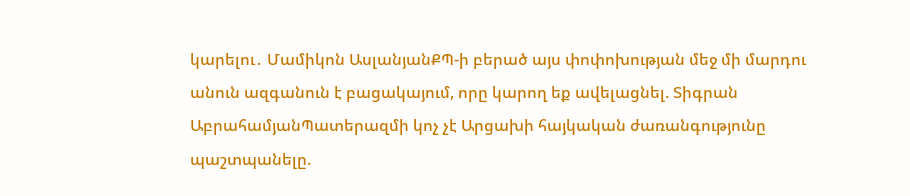կարելու․ Մամիկոն ԱսլանյանՔՊ-ի բերած այս փոփոխության մեջ մի մարդու անուն ազգանուն է բացակայում, որը կարող եք ավելացնել. Տիգրան ԱբրահամյանՊատերազմի կոչ չէ Արցախի հայկական ժառանգությունը պաշտպանելը.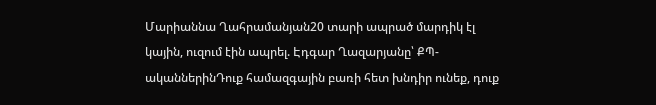Մարիաննա Ղահրամանյան20 տարի ապրած մարդիկ էլ կային, ուզում էին ապրել. Էդգար Ղազարյանը՝ ՔՊ-ականներինԴուք համազգային բառի հետ խնդիր ունեք, դուք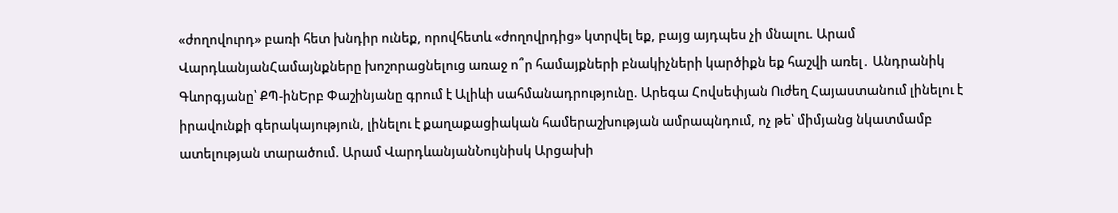«ժողովուրդ» բառի հետ խնդիր ունեք, որովհետև «ժողովրդից» կտրվել եք, բայց այդպես չի մնալու. Արամ ՎարդևանյանՀամայնքները խոշորացնելուց առաջ ո՞ր համայքների բնակիչների կարծիքն եք հաշվի առել․ Անդրանիկ Գևորգյանը՝ ՔՊ-ինԵրբ Փաշինյանը գրում է Ալիևի սահմանադրությունը. Արեգա Հովսեփյան Ուժեղ Հայաստանում լինելու է իրավունքի գերակայություն, լինելու է քաղաքացիական համերաշխության ամրապնդում, ոչ թե՝ միմյանց նկատմամբ ատելության տարածում. Արամ ՎարդևանյանՆույնիսկ Արցախի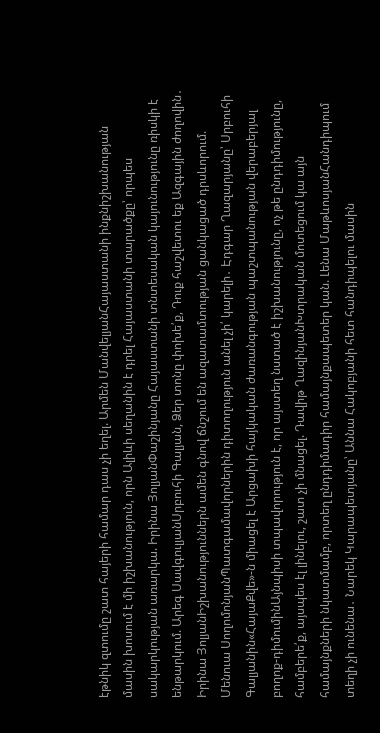էթնիկ զտումը շատ հայերի համար դաս չի եղել. Արմեն ՄանվելյանՀայաստանի ինքնիշխանության մասին խոսում է մի իշխանություն, որն Ալիևի սեղանին է դրել Հայաստանի տարածքը՝ որպես սակարկության առարկա. Իրինա ՅոլյանՓաշինյանը Հայաստանի տնտեսական կայունությունը ռիսկի է ենթարկում. Արեգ ՍավգուլյանՍրբուհի Գալյան, Ձեր տոնը փոխե՛ք, Դուք հաշվետու եք Ազգային ժողովին․ Իրինա ՅոլյանԻշխանություններն ամեն գնով ճնշում են ազատամտության ցանկացած դրսևորում. Մենուա ՍողոմոնյանՊատգամավորներին դիտողություն անել չի՛ կարելի․ Էդգար Ղազարյանը՝ Սրբուհի Գալյանին«ՀայաՔվե»-ն միացել է Արցախի հայկական ժառանգության պաշտպանության վերաբերյալ բողոք-դիմումինԱյնպիսի տպավորություն է, որ այստեղ նստած է իշխանությունը, ոչ թե ընդդիմությունը, համբերե՛ք, այսպես էլ լինելու, շատ չի մնացել. Դավիթ ՂազինյանԽտրական մոտեցում կա այն համայնքների նկատմամբ, որտեղ ընդդիմադիր համայնքապետեր կան. Լենա ՄաթևոսյանՀանդիպում տեղի չի ունենա․ Նարեկ Կարապետյանը՝ Աննա Հակոբյանի հետ հանդիպելու մասին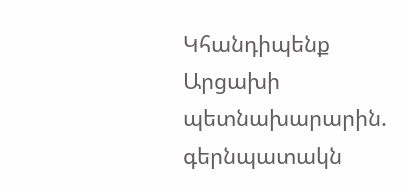Կհանդիպենք Արցախի պետնախարարին. գերնպատակն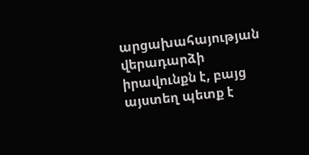արցախահայության վերադարձի իրավունքն է, բայց այստեղ պետք է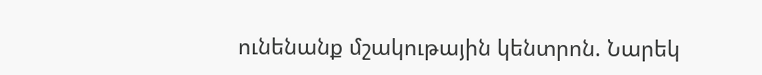ունենանք մշակութային կենտրոն. Նարեկ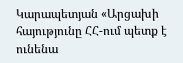Կարապետյան «Արցախի հայությունը ՀՀ-ում պետք է ունենա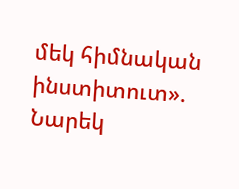մեկ հիմնական ինստիտուտ». Նարեկ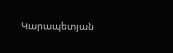Կարապետյան